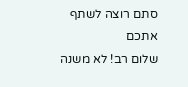סתם רוצה לשתף אתכם
שלום רב! לא משנה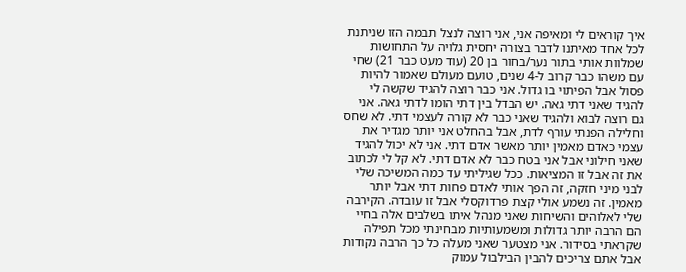איך קוראים לי ומאיפה אני, אני רוצה לנצל תבמה הזו שניתנת לכל אחד מאיתנו לדבר בצורה יחסית גלויה על התחושות שמלוות אותי בתור נער/בחור בן 20 (עוד מעט כבר 21) שחי עם משהו כבר קרוב ל-4 שנים, טועם מעולם שאמור להיות פסול אבל הפיתוי בו גדול. אני כבר רוצה להגיד שקשה לי להגיד שאני דתי גאה. יש הבדל בין דתי הומו לדתי גאה. אני גם רוצה לבוא ולהגיד שאני כבר לא קורה לעצמי דתי. לא שחס וחלילה הפנתי עורף לדת, אבל בהחלט אני יותר מגדיר את עצמי כאדם מאמין יותר מאשר אדם דתי. אני לא יכול להגיד שאני חילוני אבל אני בטח כבר לא אדם דתי. לא קל לי לכתוב את זה אבל זו המציאות. ככל שגיליתי עד כמה המשיכה שלי לבני מיני חזקה, זה הפך אותי לאדם פחות דתי אבל יותר מאמין. זה נשמע אולי קצת פרדוקסלי אבל זו עובדה. הקירבה שלי לאלוהים והשיחות שאני מנהל איתו בשלבים אלה בחיי הם הרבה יותר גדולות ומשמעותיות מבחינתי מכל תפילה שקראתי בסידור. אני מצטער שאני מעלה כל כך הרבה נקודות אבל אתם צריכים להבין הבילבול עמוק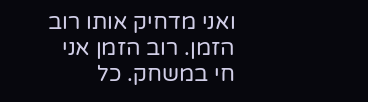ואני מדחיק אותו רוב הזמן. רוב הזמן אני חי במשחק. כל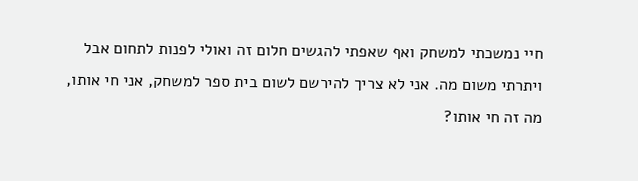חיי נמשכתי למשחק ואף שאפתי להגשים חלום זה ואולי לפנות לתחום אבל ויתרתי משום מה. אני לא צריך להירשם לשום בית ספר למשחק, אני חי אותו, מה זה חי אותו?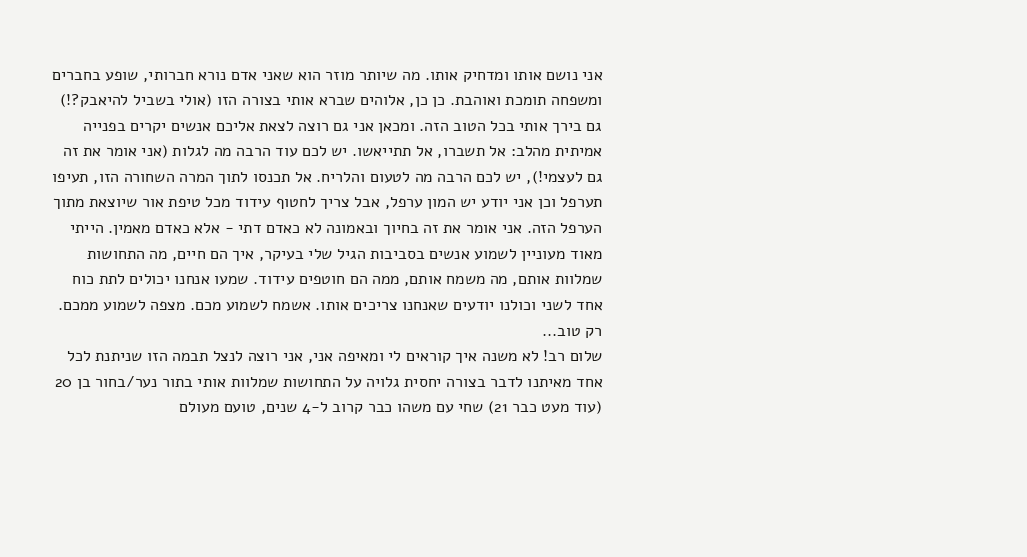אני נושם אותו ומדחיק אותו. מה שיותר מוזר הוא שאני אדם נורא חברותי, שופע בחברים ומשפחה תומכת ואוהבת. כן כן, אלוהים שברא אותי בצורה הזו (אולי בשביל להיאבק?!) גם בירך אותי בכל הטוב הזה. ומכאן אני גם רוצה לצאת אליכם אנשים יקרים בפנייה אמיתית מהלב: אל תשברו, אל תתייאשו. יש לכם עוד הרבה מה לגלות (אני אומר את זה גם לעצמי!), יש לכם הרבה מה לטעום והלריח. אל תכנסו לתוך המרה השחורה הזו, תעיפו תערפל וכן אני יודע יש המון ערפל, אבל צריך לחטוף עידוד מכל טיפת אור שיוצאת מתוך הערפל הזה. אני אומר את זה בחיוך ובאמונה לא כאדם דתי - אלא כאדם מאמין. הייתי מאוד מעוניין לשמוע אנשים בסביבות הגיל שלי בעיקר, איך הם חיים, מה התחושות שמלוות אותם, מה משמח אותם, ממה הם חוטפים עידוד. שמעו אנחנו יכולים לתת כוח אחד לשני וכולנו יודעים שאנחנו צריכים אותו. אשמח לשמוע מכם. מצפה לשמוע ממכם. רק טוב...
שלום רב! לא משנה איך קוראים לי ומאיפה אני, אני רוצה לנצל תבמה הזו שניתנת לכל אחד מאיתנו לדבר בצורה יחסית גלויה על התחושות שמלוות אותי בתור נער/בחור בן 20 (עוד מעט כבר 21) שחי עם משהו כבר קרוב ל-4 שנים, טועם מעולם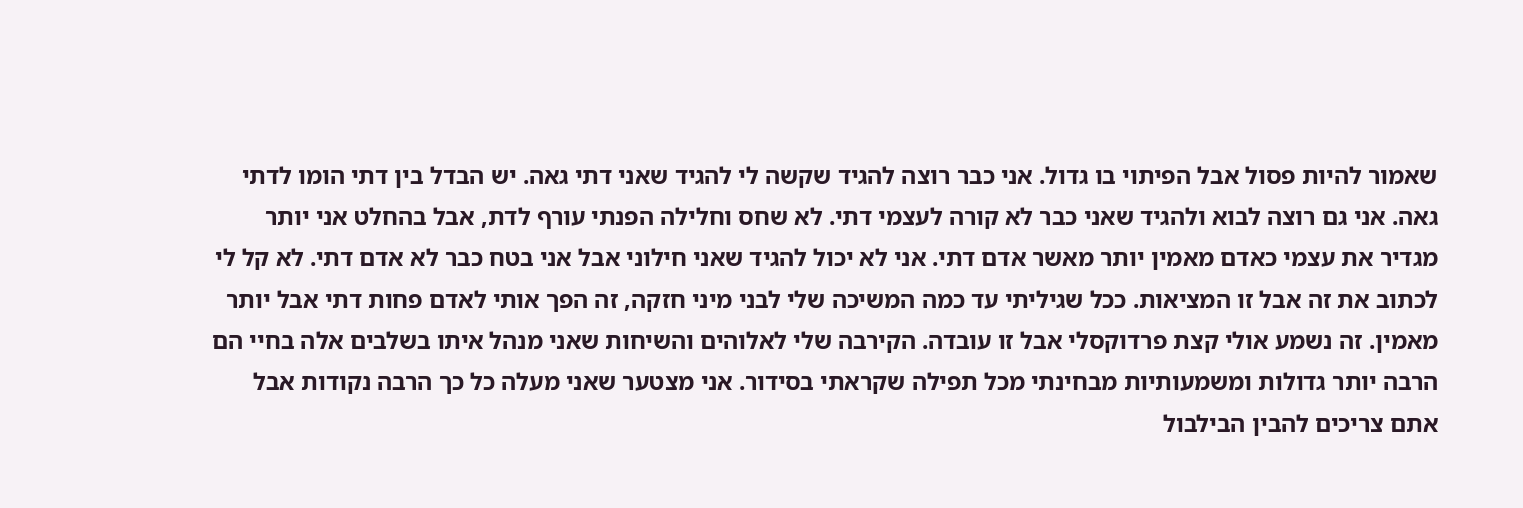שאמור להיות פסול אבל הפיתוי בו גדול. אני כבר רוצה להגיד שקשה לי להגיד שאני דתי גאה. יש הבדל בין דתי הומו לדתי גאה. אני גם רוצה לבוא ולהגיד שאני כבר לא קורה לעצמי דתי. לא שחס וחלילה הפנתי עורף לדת, אבל בהחלט אני יותר מגדיר את עצמי כאדם מאמין יותר מאשר אדם דתי. אני לא יכול להגיד שאני חילוני אבל אני בטח כבר לא אדם דתי. לא קל לי לכתוב את זה אבל זו המציאות. ככל שגיליתי עד כמה המשיכה שלי לבני מיני חזקה, זה הפך אותי לאדם פחות דתי אבל יותר מאמין. זה נשמע אולי קצת פרדוקסלי אבל זו עובדה. הקירבה שלי לאלוהים והשיחות שאני מנהל איתו בשלבים אלה בחיי הם הרבה יותר גדולות ומשמעותיות מבחינתי מכל תפילה שקראתי בסידור. אני מצטער שאני מעלה כל כך הרבה נקודות אבל אתם צריכים להבין הבילבול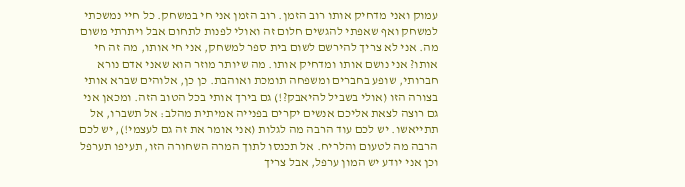עמוק ואני מדחיק אותו רוב הזמן. רוב הזמן אני חי במשחק. כל חיי נמשכתי למשחק ואף שאפתי להגשים חלום זה ואולי לפנות לתחום אבל ויתרתי משום מה. אני לא צריך להירשם לשום בית ספר למשחק, אני חי אותו, מה זה חי אותו? אני נושם אותו ומדחיק אותו. מה שיותר מוזר הוא שאני אדם נורא חברותי, שופע בחברים ומשפחה תומכת ואוהבת. כן כן, אלוהים שברא אותי בצורה הזו (אולי בשביל להיאבק?!) גם בירך אותי בכל הטוב הזה. ומכאן אני גם רוצה לצאת אליכם אנשים יקרים בפנייה אמיתית מהלב: אל תשברו, אל תתייאשו. יש לכם עוד הרבה מה לגלות (אני אומר את זה גם לעצמי!), יש לכם הרבה מה לטעום והלריח. אל תכנסו לתוך המרה השחורה הזו, תעיפו תערפל וכן אני יודע יש המון ערפל, אבל צריך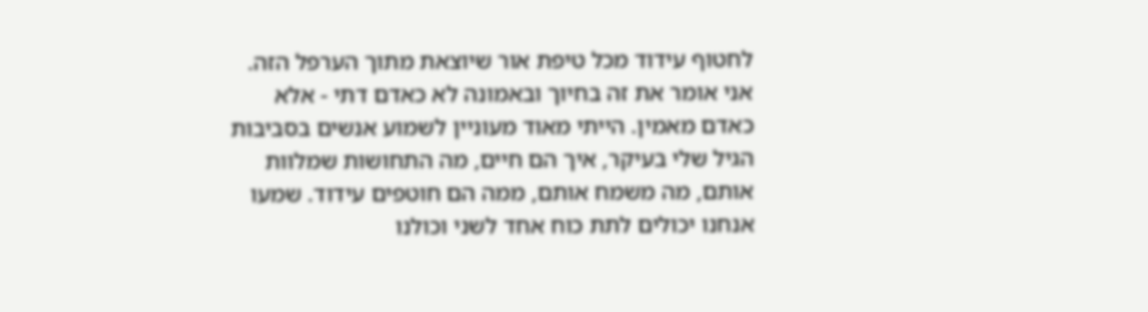לחטוף עידוד מכל טיפת אור שיוצאת מתוך הערפל הזה. אני אומר את זה בחיוך ובאמונה לא כאדם דתי - אלא כאדם מאמין. הייתי מאוד מעוניין לשמוע אנשים בסביבות הגיל שלי בעיקר, איך הם חיים, מה התחושות שמלוות אותם, מה משמח אותם, ממה הם חוטפים עידוד. שמעו אנחנו יכולים לתת כוח אחד לשני וכולנו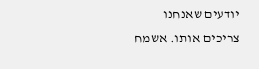יודעים שאנחנו צריכים אותו. אשמח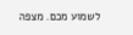לשמוע מכם. מצפה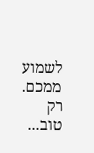לשמוע ממכם. רק טוב...